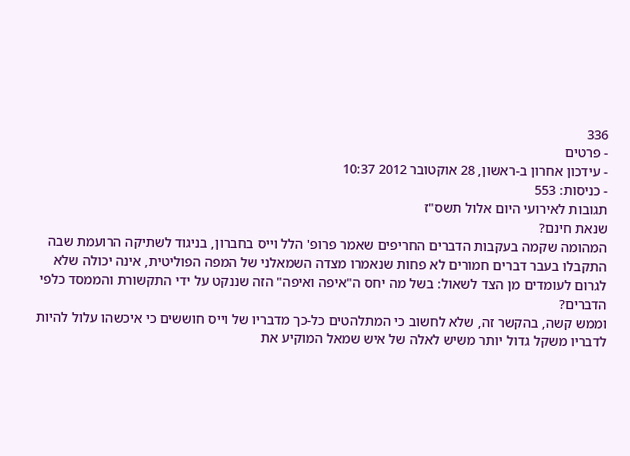336
- פרטים
- עידכון אחרון ב-ראשון, 28 אוקטובר 2012 10:37
- כניסות: 553
תגובות לאירועי היום אלול תשס"ז
שנאת חינם?
המהומה שקמה בעקבות הדברים החריפים שאמר פרופ' הלל וייס בחברון, בניגוד לשתיקה הרועמת שבה התקבלו בעבר דברים חמורים לא פחות שנאמרו מצדה השמאלני של המפה הפוליטית, אינה יכולה שלא לגרום לעומדים מן הצד לשאול: בשל מה יחס ה"איפה ואיפה" הזה שננקט על ידי התקשורת והממסד כלפי הדברים?
וממש קשה, בהקשר זה, שלא לחשוב כי המתלהטים כל-כך מדבריו של וייס חוששים כי איכשהו עלול להיות לדבריו משקל גדול יותר משיש לאלה של איש שמאל המוקיע את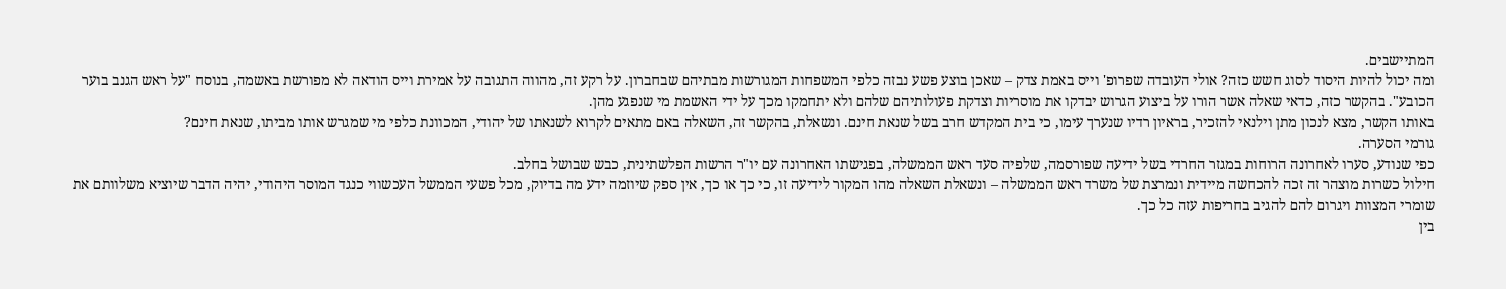המתיישבים.
ומה יכול להיות היסוד לסוג חשש כזה? אולי העובדה שפרופ' וייס באמת צדק – שאכן בוצע פשע נבזה כלפי המשפחות המגורשות מבתיהם שבחברון. על רקע זה, מהווה התגובה על אמירת וייס הודאה לא מפורשת באשמה, בנוסח "על ראש הגנב בוער הכובע". בהקשר כזה, כדאי שאלה אשר הורו על ביצוע הגרוש יבדקו את מוסריות וצדקת פעולותיהם שלהם ולא יתחמקו מכך על ידי האשמת מי שנפגע מהן.
באותו הקשר, מצא לנכון מתן וילנאי להזכיר, בראיון רדיו שנערך עימו, כי בית המקדש חרב בשל שנאת חינם. ונשאלת, בהקשר זה, השאלה באם מתאים לקרוא לשנאתו של יהודי, המכוונת כלפי מי שמגרש אותו מביתו, שנאת חינם?
גורמי הסערה.
כפי שנודע, סערו לאחרונה הרוחות במגזר החרדי בשל ידיעה שפורסמה, שלפיה סעד ראש הממשלה, בפגישתו האחרונה עם יו"ר הרשות הפלשתינית, כבש שבושל בחלב.
חילול כשרות מוצהר זה זכה להכחשה מיידית ונמרצת של משרד ראש הממשלה – ונשאלת השאלה מהו המקור לידיעה זו, כי כך או כך, אין ספק שיוזמה ידע מה בדיוק, מכל פשעי הממשל העכשווי כנגד המוסר היהודי, יהיה הדבר שיוציא משלוותם את שומרי המצוות ויגרום להם להגיב בחריפות עזה כל כך.
בין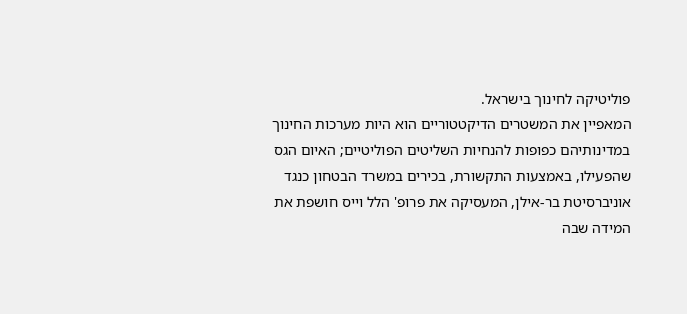פוליטיקה לחינוך בישראל.
המאפיין את המשטרים הדיקטטוריים הוא היות מערכות החינוך במדינותיהם כפופות להנחיות השליטים הפוליטיים; האיום הגס שהפעילו, באמצעות התקשורת, בכירים במשרד הבטחון כנגד אוניברסיטת בר-אילן, המעסיקה את פרופ' הלל וייס חושפת את המידה שבה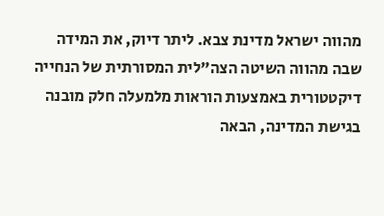מהווה ישראל מדינת צבא. ליתר דיוק, את המידה שבה מהווה השיטה הצה"לית המסורתית של הנחייה דיקטטורית באמצעות הוראות מלמעלה חלק מובנה בגישת המדינה, הבאה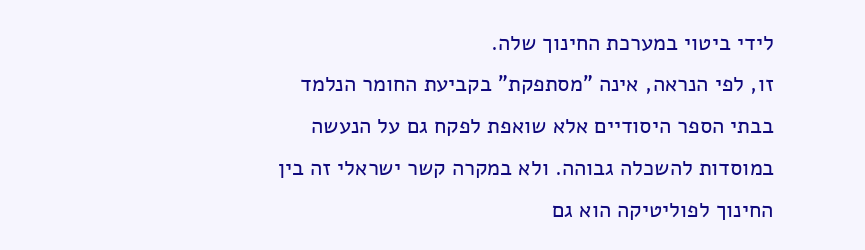לידי ביטוי במערכת החינוך שלה.
זו, לפי הנראה, אינה "מסתפקת" בקביעת החומר הנלמד בבתי הספר היסודיים אלא שואפת לפקח גם על הנעשה במוסדות להשכלה גבוהה. ולא במקרה קשר ישראלי זה בין החינוך לפוליטיקה הוא גם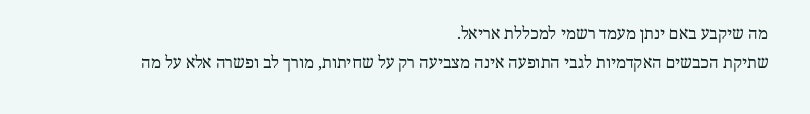מה שיקבע באם ינתן מעמד רשמי למכללת אריאל.
שתיקת הכבשים האקדמיות לגבי התופעה אינה מצביעה רק על שחיתות, מורך לב ופשרה אלא על מה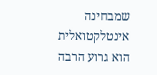שמבחינה אינטלקטואלית הוא גרוע הרבה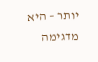יותר – היא מדגימה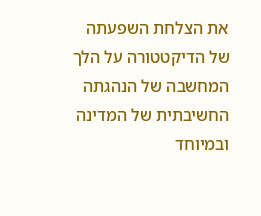את הצלחת השפעתה של הדיקטטורה על הלך המחשבה של הנהגתה החשיבתית של המדינה ובמיוחד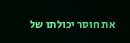את חוסר יכולתו של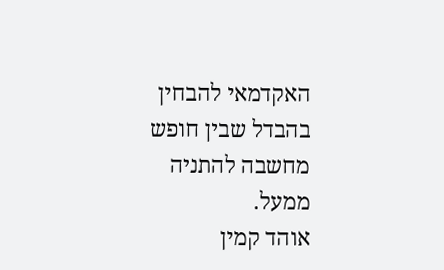האקדמאי להבחין בהבדל שבין חופש מחשבה להתניה ממעל.
אוהד קמין